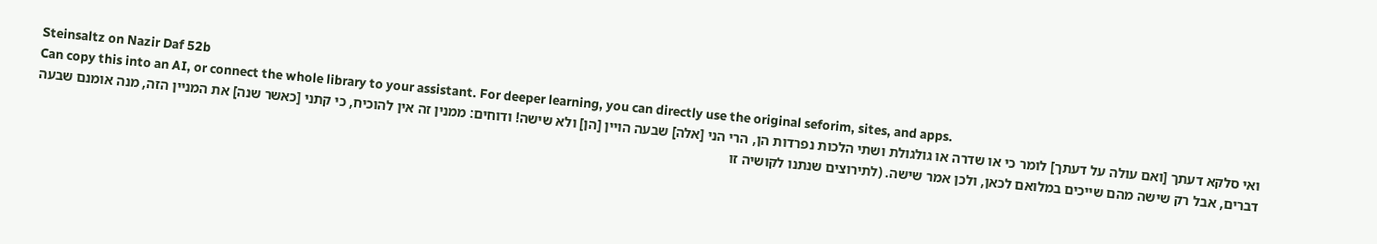Steinsaltz on Nazir Daf 52b
Can copy this into an AI, or connect the whole library to your assistant. For deeper learning, you can directly use the original seforim, sites, and apps.
ואי סלקא דעתך [ואם עולה על דעתך] לומר כי או שדרה או גולגולת ושתי הלכות נפרדות הן, הרי הני [אלה] שבעה הויין [הן] ולא שישה! ודוחים: ממנין זה אין להוכיח, כי קתני [כאשר שנה] את המניין הזה, מנה אומנם שבעה דברים, אבל רק שישה מהם שייכים במלואם לכאן, ולכן אמר שישה. (לתירוצים שנתנו לקושיה זו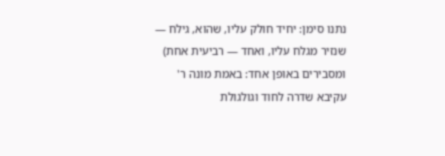נתנו סימן: יחיד חולק עליו, שהוא, גילח — שנזיר מגלח עליו, ואחד — רביעית אחת) ומסבירים באופן אחד: באמת מונה ר' עקיבא שדרה לחוד וגולגולת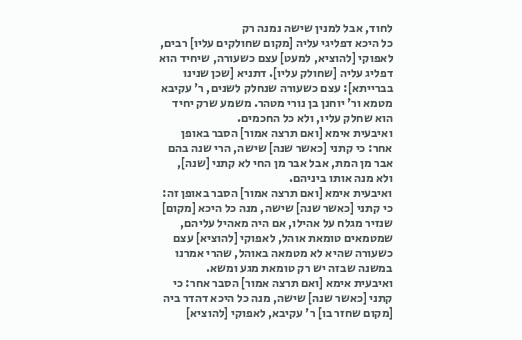לחוד, אבל למנין שישה נמנה רק
כל היכא דפליגי עליה [מקום שחולקים עליו] רבים, לאפוקי [להוציא, למעט] עצם כשעורה, שיחיד הוא דפליג עליה [שחולק עליו]. דתניא [שכן שנינו בברייתא]: עצם כשעורה שנחלק לשנים, ר' עקיבא מטמא ור' יוחנן בן נורי מטהר. משמע שרק יחיד הוא שחלק עליו, ולא כל החכמים.
ואיבעית אימא [ואם תרצה אמור] הסבר באופן אחר: כי קתני [כאשר שנה] שישה, הרי שנה בהם אבר מן המת, אבל אבר מן החי לא קתני [שנה], ולא מנה אותו ביניהם.
ואיבעית אימא [ואם תרצה אמור] הסבר באופן זה: כי קתני [כאשר שנה] שישה, מנה כל היכא [מקום] שנזיר מגלח על אהילו, אם היה מאהיל עליהם, שמטמאים טומאת אוהל, לאפוקי [להוציא] עצם כשעורה שהיא לא מטמאה באוהל, שהרי אמרנו במשנה שבזה יש רק טומאת מגע ומשא.
ואיבעית אימא [ואם תרצה אמור] הסבר אחר: כי קתני [כאשר שנה] שישה, מנה כל היכא דהדר ביה [מקום שחזר בו] ר' עקיבא, לאפוקי [להוציא]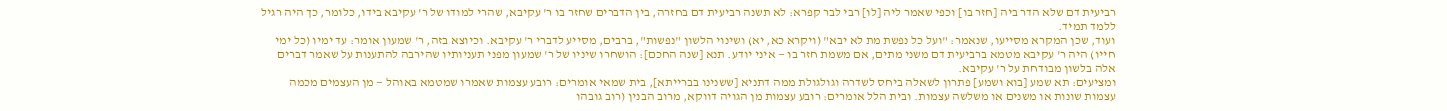רביעית דם שלא הדר ביה [חזר בו] וכפי שאמר ליה [לו] רבי לבר קפרא: לא תשנה רביעית דם בחזרה, בין הדברים שחזר בו ר' עקיבא, שהרי למודו של ר' עקיבא בידו, כלומר, כך היה רגיל ללמד תמיד.
ועוד, שכן המקרא מסייעו, שנאמר: "ועל כל נפשת מת לא יבא" (ויקרא כא, יא) ושינוי הלשון "נפשות", ברבים, מסייע לדברי ר' עקיבא. וכיוצא בזה, ר' שמעון אומר: עד ימיו (כל ימי חייו) היה ר' עקיבא מטמא ברביעית דם משני מתים, אם משמת חזר בו — איני יודע. תנא [שנה החכם]: הושחרו שיניו של ר' שמעון מפני תעניותיו שהירבה להתענות על שאמר דברים אלה בלשון מבודחת על ר' עקיבא.
ומציעים: תא שמע [בוא ושמע] פתרון לשאלה ביחס לשדרה וגולגולת ממה דתניא [ששנינו בברייתא], בית שמאי אומרים: רובע עצמות שאמרו שמטמא באוהל — מן העצמים מכמה עצמות שונות או משנים או משלשה עצמות. ובית הלל אומרים: רובע עצמות מן הגויה דווקא, מרוב הבנין (רוב גובהו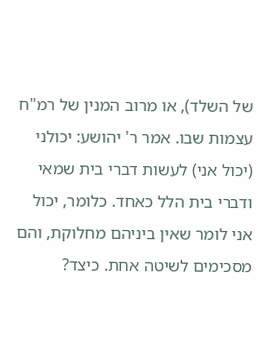של השלד), או מרוב המנין של רמ"ח עצמות שבו. אמר ר' יהושע: יכולני (יכול אני) לעשות דברי בית שמאי ודברי בית הלל כאחד. כלומר, יכול אני לומר שאין ביניהם מחלוקת, והם מסכימים לשיטה אחת. כיצד?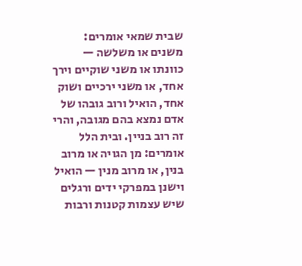שבית שמאי אומרים: משנים או משלשה — כוונתו או משני שוקיים וירך אחד, או משני ירכיים ושוק אחד, הואיל ורוב גובהו של אדם נמצא בהם מגובה, והרי זה רוב בניין. ובית הלל אומרים: מן הגויה או מרוב בנין, או מרוב מנין — הואיל וישנן במפרקי ידים ורגלים שיש עצמות קטנות ורבות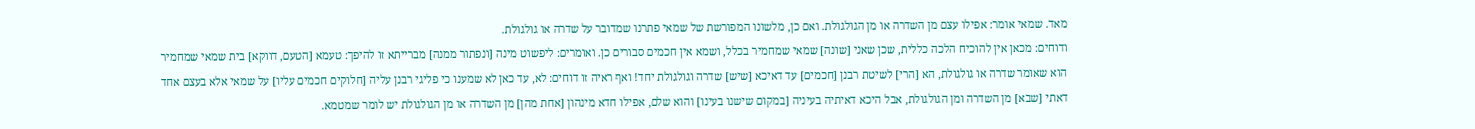מאד. שמאי אומר: אפילו עצם מן השדרה או מן הגולגולת. ואם כן, מלשונו המפורשת של שמאי פתרנו שמדובר על שדרה או גולגולת.
ודוחים: מכאן אין להוכיח הלכה כללית, שכן שאני [שונה] שמאי שמחמיר בכלל, ושמא אין חכמים סבורים כן. ואומרים: ליפשוט מינה [ונפתור ממנה] מברייתא זו להיפך: טעמא [הטעם, דווקא] בית שמאי שמחמיר הוא שאומר שדרה או גולגולת, הא [הרי] לשיטת רבנן [חכמים] עד דאיכא [שיש] שדרה וגולגולת יחד! ואף ראיה זו דוחים: לא, עד כאן לא שמענו כי פליגי רבנן עליה [חלוקים חכמים עליו] על שמאי אלא בעצם אחד דאתי [שבא] מן השדרה ומן הגולגולת, אבל היכא דאיתיה בעיניה [במקום שישנו בעינו] והוא שלם, אפילו חדא מינהון [אחת מהן] מן השדרה או מן הגולגולת יש לומר שמטמא.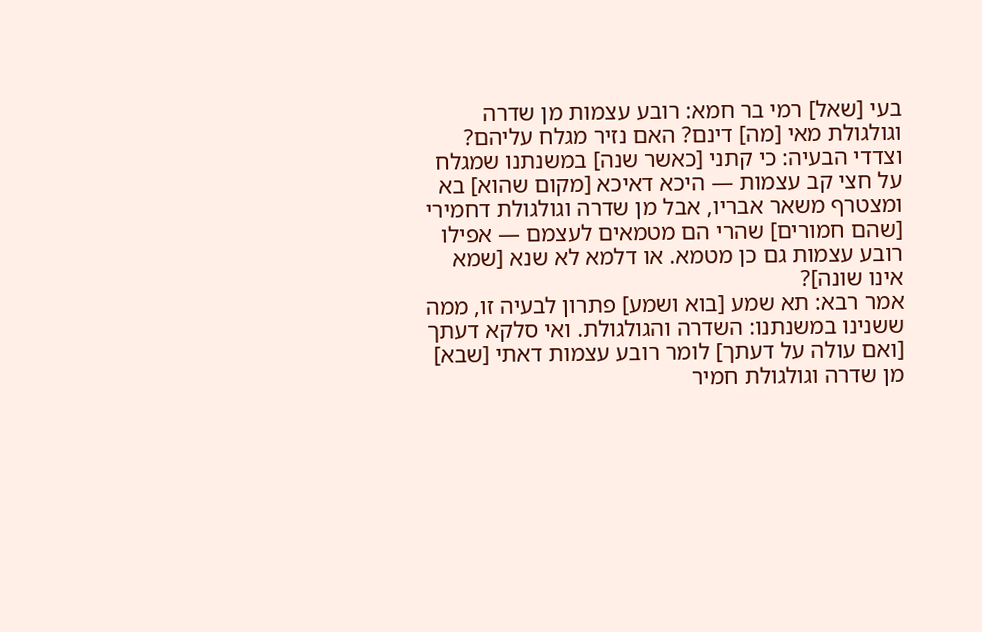בעי [שאל] רמי בר חמא: רובע עצמות מן שדרה וגולגולת מאי [מה] דינם? האם נזיר מגלח עליהם? וצדדי הבעיה: כי קתני [כאשר שנה] במשנתנו שמגלח על חצי קב עצמות — היכא דאיכא [מקום שהוא] בא ומצטרף משאר אבריו, אבל מן שדרה וגולגולת דחמירי [שהם חמורים] שהרי הם מטמאים לעצמם — אפילו רובע עצמות גם כן מטמא. או דלמא לא שנא [שמא אינו שונה]?
אמר רבא: תא שמע [בוא ושמע] פתרון לבעיה זו, ממה ששנינו במשנתנו: השדרה והגולגולת. ואי סלקא דעתך [ואם עולה על דעתך] לומר רובע עצמות דאתי [שבא] מן שדרה וגולגולת חמיר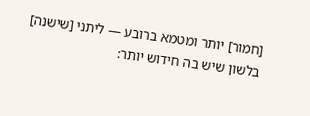[חמור] יותר ומטמא ברובע — ליתני [שישנה] בלשון שיש בה חידוש יותר: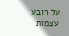על רובע עצמות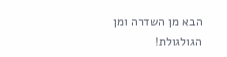הבא מן השדרה ומן הגולגולת!